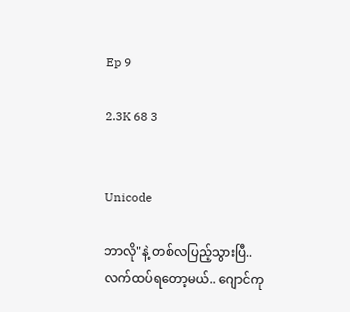Ep 9

2.3K 68 3


Unicode

ဘာလို"နဲ့ တစ်လပြည့်သွားပြီ..
လက်ထပ်ရတော့မယ်.. ဂျောင်ကု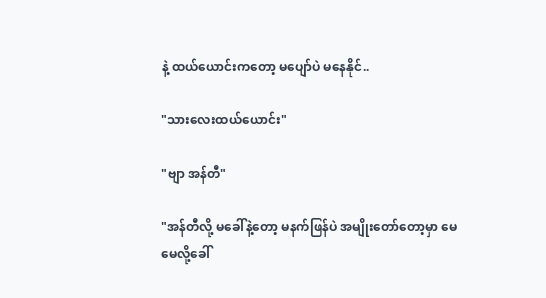နဲ့ ထယ်ယောင်းကတော့ မပျော်ပဲ မနေနိုင်..

"သားလေးထယ်ယောင်း"

"ဗျာ အန်တီ"

"အန်တီလို့ မခေါ်နဲ့တော့ မနက်ဖြန်ပဲ အမျိုးတော်တော့မှာ မေမေလို့ခေါ်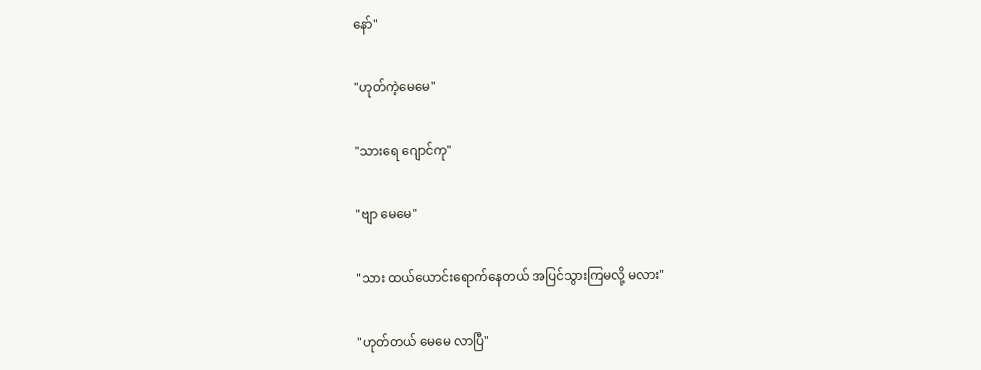နော်"

"ဟုတ်ကဲ့မေမေ"

"သားရေ ဂျောင်ကု"

"ဗျာ မေမေ"

"သား ထယ်ယောင်းရောက်နေတယ် အပြင်သွားကြမလို့ မလား"

"ဟုတ်တယ် မေမေ လာပြီ"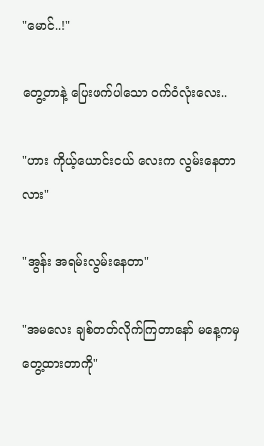"မောင်..!"

တွေ့တာနဲ့ ပြေးဖက်ပါသော ၀က်ဝံလုံးလေး..

"ဟား ကိုယ့်ယောင်းငယ် လေးက လွမ်းနေတာလား"

"အွန်း အရမ်းလွမ်းနေတာ"

"အ‌မလေး ချစ်တတ်လိုက်ကြတာနော် မနေ့ကမှ တွေ့ထားတာကို"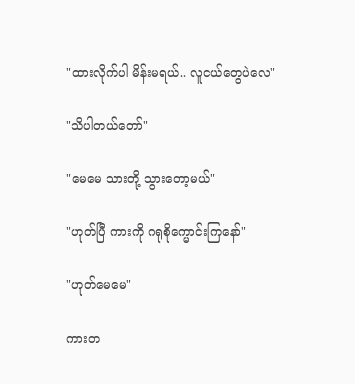"ထားလိုက်ပါ မိန်းမရယ်.. လူငယ်တွေပဲလေ"

"သိပါတယ်တော်"

"မေမေ သားတို့ သွားတော့မယ်"

"ဟုတ်ပြီ ကားကို ဂရုစိုက္မောင်းကြနော်"

"ဟုတ်မေမေ"

ကားတ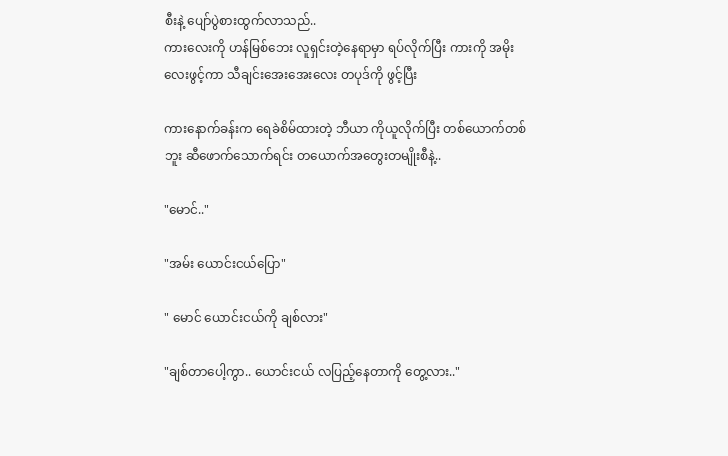စီးနဲ့ ပျော်ပွဲစားထွက်လာသည်..
ကားလေးကို ဟန်မြစ်ဘေး လူရှင်းတဲ့နေရာမှာ ရပ်လိုက်ပြီး ကားကို အမိုးလေးဖွင့်ကာ သီချင်းအေးအေးလေး တပုဒ်ကို ဖွင့်ပြီး

ကားနောက်ခန်းက ရေခဲစိမ်ထားတဲ့ ဘီယာ ကိုယူလိုက်ပြီး တစ်ယောက်တစ်ဘူး ဆီဖောက်သောက်ရင်း တယောက်အတွေးတမျိုးစီနဲ့..

"မောင်.."

"အမ်း ယောင်းငယ်ပြော"

" မောင် ယောင်းငယ်ကို ချစ်လား"

"ချစ်တာပေါ့ကွာ.. ယောင်းငယ် လပြည့်နေတာကို တွေ့လား.."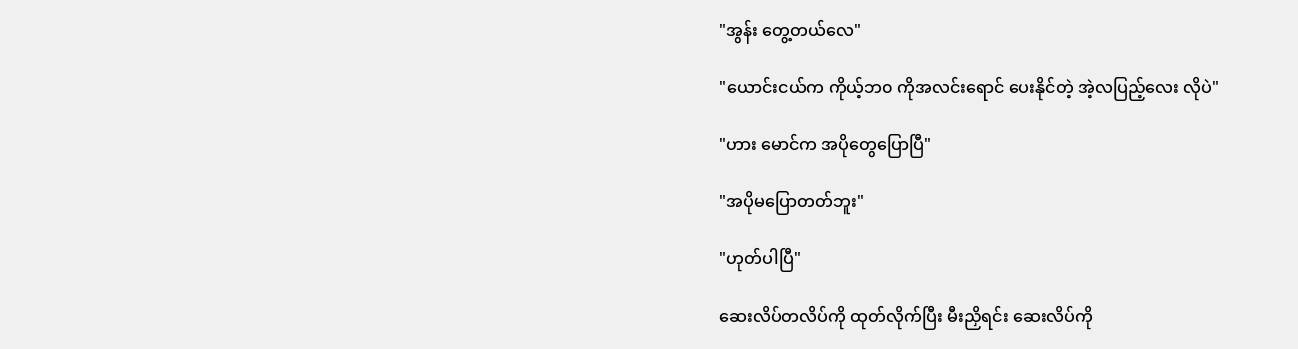"အွန်း တွေ့တယ်လေ"

"ယောင်းငယ်က ကိုယ့်ဘ၀ ကိုအလင်းရောင် ပေးနိုင်တဲ့ အဲ့လပြည့်လေး လိုပဲ"

"ဟား မောင်က အပိုတွေပြောပြီ"

"အပိုမပြောတတ်ဘူး"

"ဟုတ်ပါပြီ"

ဆေးလိပ်တလိပ်ကို ထုတ်လိုက်ပြီး မီးညှိရင်း ဆေးလိပ်ကို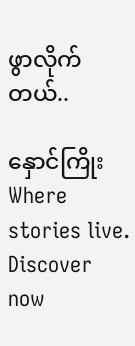ဖွာလိုက်တယ်..

နှောင်ကြိုးWhere stories live. Discover now